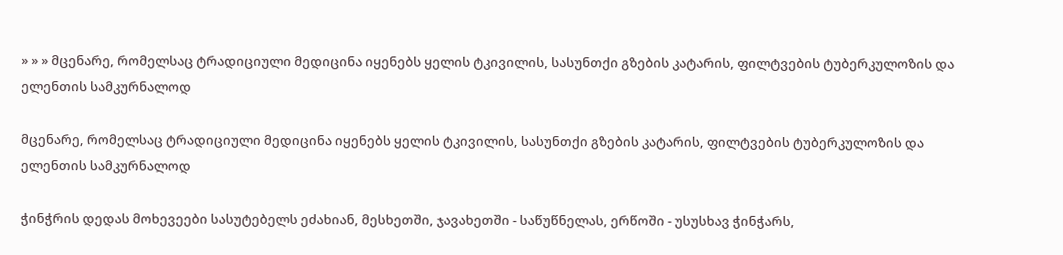» » » მცენარე, რომელსაც ტრადიციული მედიცინა იყენებს ყელის ტკივილის, სასუნთქი გზების კატარის, ფილტვების ტუბერკულოზის და ელენთის სამკურნალოდ

მცენარე, რომელსაც ტრადიციული მედიცინა იყენებს ყელის ტკივილის, სასუნთქი გზების კატარის, ფილტვების ტუბერკულოზის და ელენთის სამკურნალოდ

ჭინჭრის დედას მოხევეები სასუტებელს ეძახიან, მესხეთში, ჯავახეთში - საწუწნელას, ერწოში - უსუსხავ ჭინჭარს,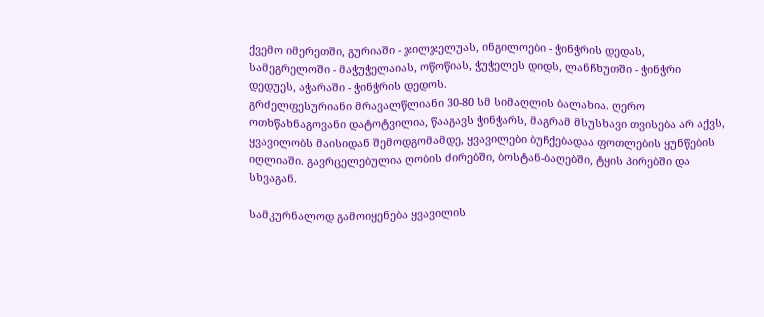ქვემო იმერეთში, გურიაში - ჯილჯელუას, ინგილოები - ჭინჭრის დედას, სამეგრელოში - მაჭუჭელაიას, ოწოწიას, ჭუჭელეს დიდს, ლანჩხუთში - ჭინჭრი დედუეს, აჭარაში - ჭინჭრის დედოს.
გრძელფესურიანი მრავალწლიანი 30-80 სმ სიმაღლის ბალახია. ღერო ოთხწახნაგოვანი დატოტვილია, წააგავს ჭინჭარს, მაგრამ მსუსხავი თვისება არ აქვს, ყვავილობს მაისიდან შემოდგომამდე, ყვავილები ბუჩქებადაა ფოთლების ყუნწების იღლიაში. გავრცელებულია ღობის ძირებში, ბოსტან-ბაღებში, ტყის პირებში და სხვაგან.

სამკურნალოდ გამოიყენება ყვავილის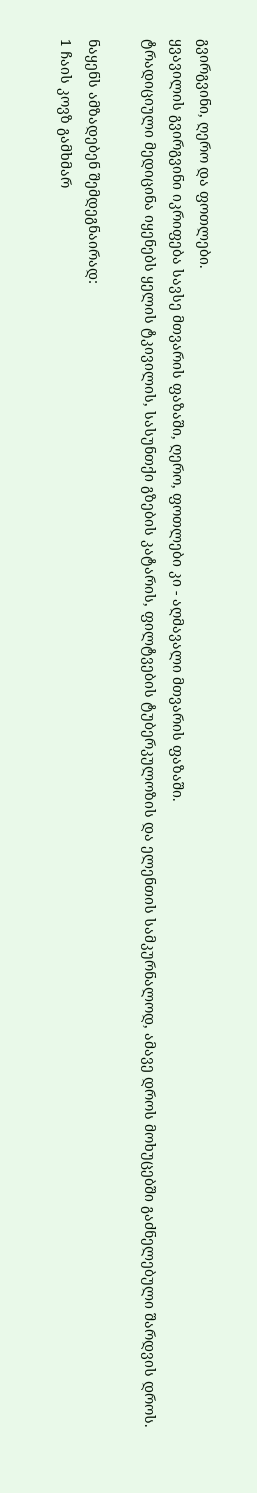გვირგვინი, ღერო და ფოთლები.
ყვავილის გვირგვინი იკრიფება სავსე მთვარის ფაზაში, ღერო, ფოთლები კი - აღმავალი მთვარის ფაზაში.
ტრადიციული მედიცინა იყენებს ყელის ტკივილის, სასუნთქი გზების კატარის, ფილტვების ტუბერკულოზის და ელენთის სამკურნალოდ, ამავე დროს მოხუცებში გაძნელებული შარდვის დროს.

ნაყენს ამზადებენ შემდეგნაირად:
1 ჩაის კოვზ გამხმარ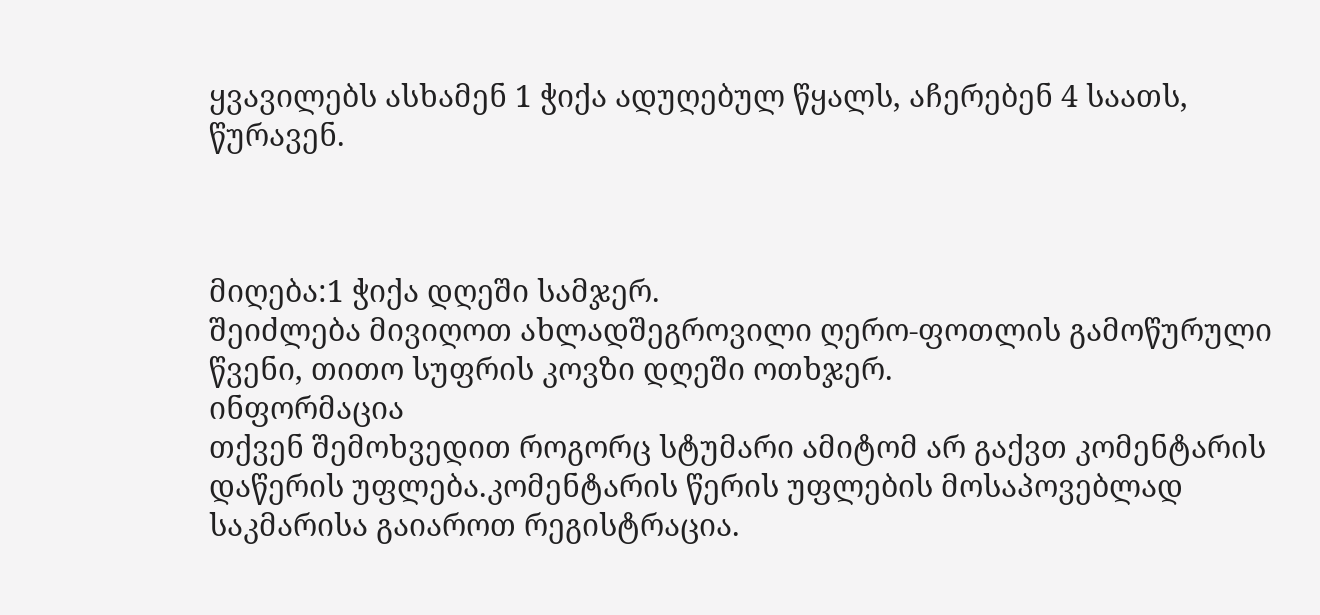ყვავილებს ასხამენ 1 ჭიქა ადუღებულ წყალს, აჩერებენ 4 საათს, წურავენ.



მიღება:1 ჭიქა დღეში სამჯერ.
შეიძლება მივიღოთ ახლადშეგროვილი ღერო-ფოთლის გამოწურული წვენი, თითო სუფრის კოვზი დღეში ოთხჯერ.
ინფორმაცია
თქვენ შემოხვედით როგორც სტუმარი ამიტომ არ გაქვთ კომენტარის დაწერის უფლება.კომენტარის წერის უფლების მოსაპოვებლად საკმარისა გაიაროთ რეგისტრაცია.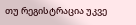თუ რეგისტრაცია უკვე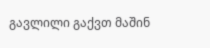გავლილი გაქვთ მაშინ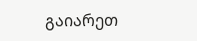გაიარეთ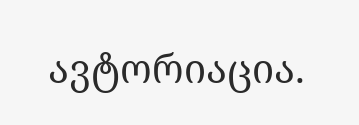ავტორიაცია.